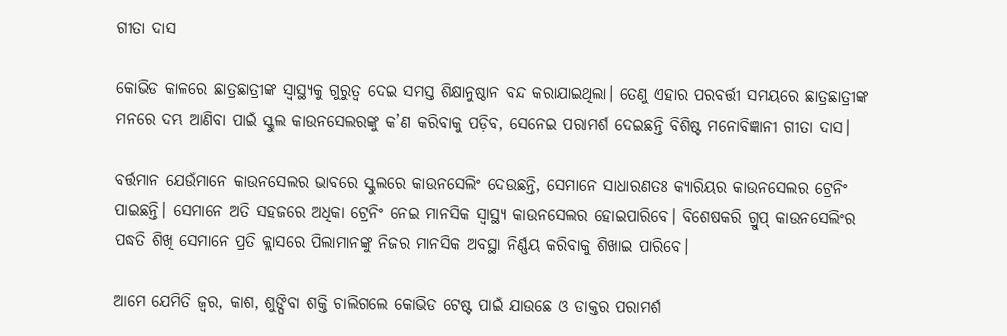ଗୀତା ଦାସ

କୋଭିଡ କାଳରେ ଛାତ୍ରଛାତ୍ରୀଙ୍କ ସ୍ଵାସ୍ଥ୍ୟକୁ ଗୁରୁତ୍ଵ ଦେଇ ସମସ୍ତ ଶିକ୍ଷାନୁଷ୍ଠାନ ବନ୍ଦ କରାଯାଇଥିଲା। ତେଣୁ ଏହାର ପରବର୍ତ୍ତୀ ସମୟରେ ଛାତ୍ରଛାତ୍ରୀଙ୍କ ମନରେ ଦମ୍ଭ ଆଣିବା ପାଇଁ ସ୍କୁଲ କାଉନସେଲରଙ୍କୁ କ’ଣ କରିବାକୁ ପଡ଼ିବ, ସେନେଇ ପରାମର୍ଶ ଦେଇଛନ୍ତି ବିଶିଷ୍ଟ ମନୋବିଜ୍ଞାନୀ ଗୀତା ଦାସ।

ବର୍ତ୍ତମାନ ଯେଉଁମାନେ କାଉନସେଲର ଭାବରେ ସ୍କୁଲରେ କାଉନସେଲିଂ ଦେଉଛନ୍ତି, ସେମାନେ ସାଧାରଣତଃ କ୍ୟାରିୟର କାଉନସେଲର ଟ୍ରେନିଂ ପାଇଛନ୍ତି। ସେମାନେ ଅତି ସହଜରେ ଅଧିକା ଟ୍ରେନିଂ ନେଇ ମାନସିକ ସ୍ଵାସ୍ଥ୍ୟ କାଉନସେଲର ହୋଇପାରିବେ। ବିଶେଷକରି ଗ୍ରୁପ୍ କାଉନସେଲିଂର ପଦ୍ଧତି ଶିଖି ସେମାନେ ପ୍ରତି କ୍ଲାସରେ ପିଲାମାନଙ୍କୁ ନିଜର ମାନସିକ ଅବସ୍ଥା ନିର୍ଣ୍ଣୟ କରିବାକୁ ଶିଖାଇ ପାରିବେ।

ଆମେ ଯେମିତି ଜ୍ୱର, କାଶ, ଶୁଙ୍ଘିବା ଶକ୍ତି ଚାଲିଗଲେ କୋଭିଡ ଟେଷ୍ଟ ପାଇଁ ଯାଉଛେ ଓ ଡାକ୍ତର ପରାମର୍ଶ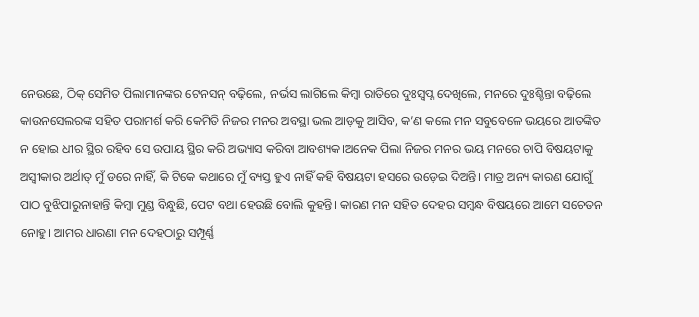ନେଉଛେ, ଠିକ୍ ସେମିତ ପିଲାମାନଙ୍କର ଟେନସନ୍ ବଢ଼ିଲେ, ନର୍ଭସ ଲାଗିଲେ କିମ୍ବା ରାତିରେ ଦୁଃସ୍ୱପ୍ନ ଦେଖିଲେ, ମନରେ ଦୁଃଶ୍ଚିନ୍ତା ବଢ଼ିଲେ କାଉନସେଲରଙ୍କ ସହିତ ପରାମର୍ଶ କରି କେମିତି ନିଜର ମନର ଅବସ୍ଥା ଭଲ ଆଡ଼କୁ ଆସିବ, କ’ଣ କଲେ ମନ ସବୁବେଳେ ଭୟରେ ଆତଙ୍କିତ ନ ହୋଇ ଧୀର ସ୍ଥିର ରହିବ ସେ ଉପାୟ ସ୍ଥିର କରି ଅଭ୍ୟାସ କରିବା ଆବଶ୍ୟକ।ଅନେକ ପିଲା ନିଜର ମନର ଭୟ ମନରେ ଚାପି ବିଷୟଟାକୁ ଅସ୍ୱୀକାର ଅର୍ଥାତ୍ ମୁଁ ଡରେ ନାହିଁ, କି ଟିକେ କଥାରେ ମୁଁ ବ୍ୟସ୍ତ ହୁଏ ନାହିଁ କହି ବିଷୟଟା ହସରେ ଉଡ଼େଇ ଦିଅନ୍ତି। ମାତ୍ର ଅନ୍ୟ କାରଣ ଯୋଗୁଁ ପାଠ ବୁଝିପାରୁନାହାନ୍ତି କିମ୍ବା ମୁଣ୍ଡ ବିନ୍ଧୁଛି, ପେଟ ବଥା ହେଉଛି ବୋଲି କୁହନ୍ତି। କାରଣ ମନ ସହିତ ଦେହର ସମ୍ବନ୍ଧ ବିଷୟରେ ଆମେ ସଚେତନ ନୋହୁ। ଆମର ଧାରଣା ମନ ଦେହଠାରୁ ସମ୍ପୂର୍ଣ୍ଣ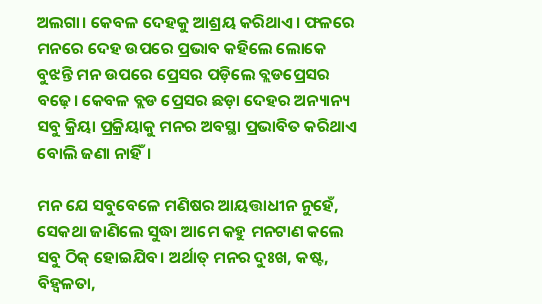ଅଲଗା। କେବଳ ଦେହକୁ ଆଶ୍ରୟ କରିଥାଏ। ଫଳରେ ମନରେ ଦେହ ଉପରେ ପ୍ରଭାବ କହିଲେ ଲୋକେ ବୁଝନ୍ତି ମନ ଉପରେ ପ୍ରେସର ପଡ଼ିଲେ ବ୍ଲଡପ୍ରେସର ବଢ଼େ। କେବଳ ବ୍ଲଡ ପ୍ରେସର ଛଡ଼ା ଦେହର ଅନ୍ୟାନ୍ୟ ସବୁ କ୍ରିୟା ପ୍ରକ୍ରିୟାକୁ ମନର ଅବସ୍ଥା ପ୍ରଭାବିତ କରିଥାଏ ବୋଲି ଜଣା ନାହିଁ।

ମନ ଯେ ସବୁବେଳେ ମଣିଷର ଆୟତ୍ତାଧୀନ ନୁହେଁ, ସେକଥା ଜାଣିଲେ ସୁଦ୍ଧା ଆମେ କହୁ ମନଟାଣ କଲେ ସବୁ ଠିକ୍ ହୋଇଯିବ। ଅର୍ଥାତ୍ ମନର ଦୁଃଖ, କଷ୍ଟ, ବିହ୍ୱଳତା,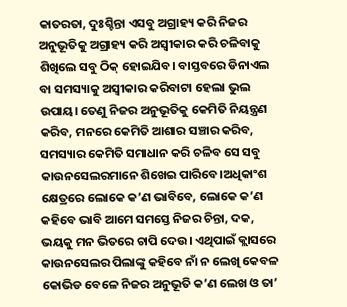କାତରତା, ଦୁଃଶ୍ଚିନ୍ତା ଏସବୁ ଅଗ୍ରାହ୍ୟ କରି ନିଜର ଅନୁଭୂତିକୁ ଅଗ୍ରାହ୍ୟ କରି ଅସ୍ୱୀକାର କରି ଚଳିବାକୁ ଶିଖିଲେ ସବୁ ଠିକ୍ ହୋଇଯିବ। ବାସ୍ତବରେ ଡିନାଏଲ ବା ସମସ୍ୟାକୁ ଅସ୍ୱୀକାର କରିବାଟା ହେଲା ଭୁଲ ଉପାୟ। ତେଣୁ ନିଜର ଅନୁଭୂତିକୁ କେମିତି ନିୟନ୍ତ୍ରଣ କରିବ, ମନରେ କେମିତି ଆଶାର ସଞ୍ଚାର କରିବ, ସମସ୍ୟାର କେମିତି ସମାଧାନ କରି ଚଳିବ ସେ ସବୁ କାଉନସେଲରମାନେ ଶିଖେଇ ପାରିବେ।ଅଧିକାଂଶ କ୍ଷେତ୍ରରେ ଲୋକେ କ’ଣ ଭାବିବେ, ଲୋକେ କ’ଣ କହିବେ ଭାବି ଆମେ ସମସ୍ତେ ନିଜର ଚିନ୍ତା, ଦକ, ଭୟକୁ ମନ ଭିତରେ ଚାପି ଦେଉ। ଏଥିପାଇଁ କ୍ଲାସରେ କାଉନସେଲର ପିଲାଙ୍କୁ କହିବେ ନାଁ ନ ଲେଖି କେବଳ କୋଭିଡ ବେଳେ ନିଜର ଅନୁଭୂତି କ’ଣ ଲେଖ ଓ ତା’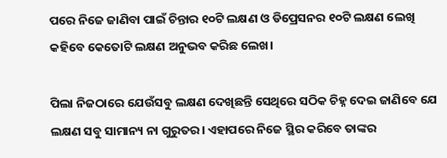ପରେ ନିଜେ ଜାଣିବା ପାଇଁ ଚିନ୍ତାର ୧୦ଟି ଲକ୍ଷଣ ଓ ଡିପ୍ରେସନର ୧୦ଟି ଲକ୍ଷଣ ଲେଖି କହିବେ କେତୋଟି ଲକ୍ଷଣ ଅନୁଭବ କରିଛ ଲେଖ।

ପିଲା ନିଜଠାରେ ଯେଉଁସବୁ ଲକ୍ଷଣ ଦେଖିଛନ୍ତି ସେଥିରେ ସଠିକ ଚିହ୍ନ ଦେଇ ଜାଣିବେ ଯେ ଲକ୍ଷଣ ସବୁ ସାମାନ୍ୟ ନା ଗୁରୁତର। ଏହାପରେ ନିଜେ ସ୍ଥିର କରିବେ ତାଙ୍କର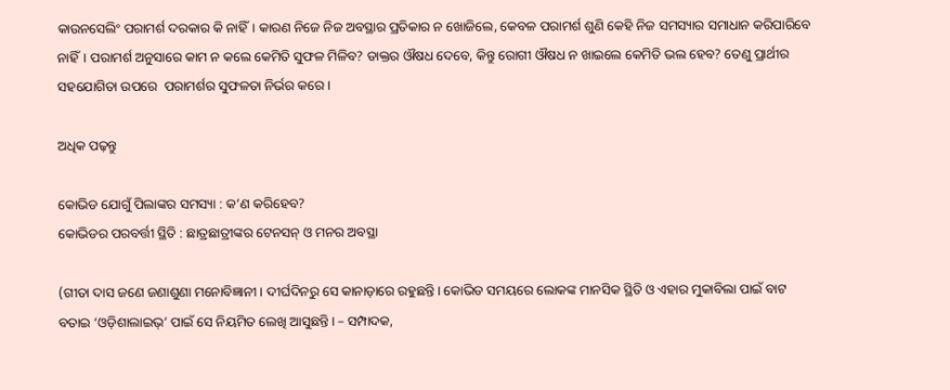କାଉନସେଲିଂ ପରାମର୍ଶ ଦରକାର କି ନାହିଁ। କାରଣ ନିଜେ ନିଜ ଅବସ୍ଥାର ପ୍ରତିକାର ନ ଖୋଜିଲେ, କେବଳ ପରାମର୍ଶ ଶୁଣି କେହି ନିଜ ସମସ୍ୟାର ସମାଧାନ କରିପାରିବେ ନାହିଁ। ପରାମର୍ଶ ଅନୁସାରେ କାମ ନ କଲେ କେମିତି ସୁଫଳ ମିଳିବ? ଡାକ୍ତର ଔଷଧ ଦେବେ, କିନ୍ତୁ ରୋଗୀ ଔଷଧ ନ ଖାଇଲେ କେମିତି ଭଲ ହେବ? ତେଣୁ ପ୍ରାର୍ଥୀର ସହଯୋଗିତା ଉପରେ  ପରାମର୍ଶର ସୁଫଳତା ନିର୍ଭର କରେ।

ଅଧିକ ପଢ଼ନ୍ତୁ

କୋଭିଡ ଯୋଗୁଁ ପିଲାଙ୍କର ସମସ୍ୟା : କ’ଣ କରିହେବ?
କୋଭିଡର ପରବର୍ତ୍ତୀ ସ୍ଥିତି : ଛାତ୍ରଛାତ୍ରୀଙ୍କର ଟେନସନ୍ ଓ ମନର ଅବସ୍ଥା

(ଗୀତା ଦାସ ଜଣେ ଜଣାଶୁଣା ମନୋବିଜ୍ଞାନୀ। ଦୀର୍ଘଦିନରୁ ସେ କାନାଡ଼ାରେ ରହୁଛନ୍ତି। କୋଭିଡ ସମୟରେ ଲୋକଙ୍କ ମାନସିକ ସ୍ଥିତି ଓ ଏହାର ମୁକାବିଲା ପାଇଁ ବାଟ ବତାଇ ‘ଓଡ଼ିଶାଲାଇଭ୍’ ପାଇଁ ସେ ନିୟମିତ ଲେଖି ଆସୁଛନ୍ତି। – ସମ୍ପାଦକ,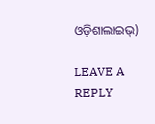ଓଡ଼ିଶାଲାଇଭ୍)

LEAVE A REPLY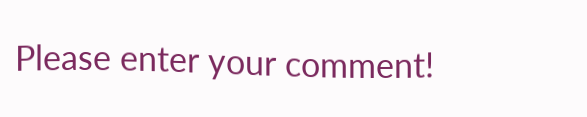Please enter your comment!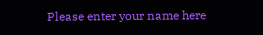Please enter your name here